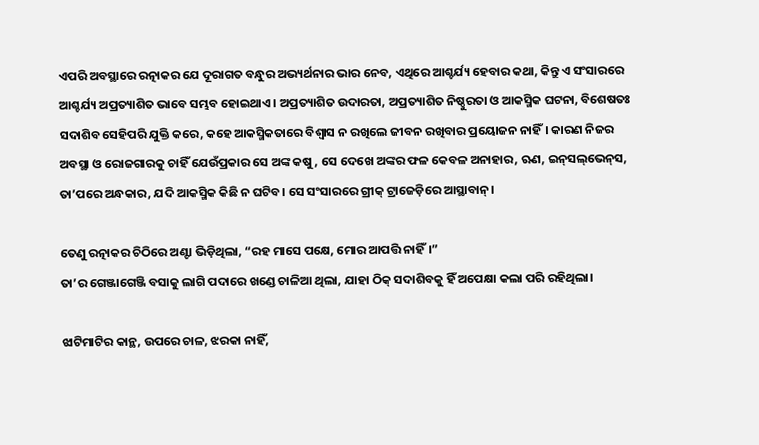ଏପରି ଅବସ୍ଥାରେ ରତ୍ନାକର ଯେ ଦୂରାଗତ ବନ୍ଧୁର ଅଭ୍ୟର୍ଥନାର ଭାର ନେବ, ଏଥିରେ ଆଶ୍ଚର୍ଯ୍ୟ ହେବାର କଥା, କିନ୍ତୁ ଏ ସଂସାରରେ ଆଶ୍ଚର୍ଯ୍ୟ ଅପ୍ରତ୍ୟାଶିତ ଭାବେ ସମ୍ଭବ ହୋଇଥାଏ। ଅପ୍ରତ୍ୟାଶିତ ଉଦାରତା, ଅପ୍ରତ୍ୟାଶିତ ନିଷ୍ଠୁରତା ଓ ଆକସ୍ମିକ ଘଟନା, ବିଶେଷତଃ ସଦାଶିବ ସେହିପରି ଯୁକ୍ତି କରେ, କହେ ଆକସ୍ମିକତାରେ ବିଶ୍ୱାସ ନ ରଖିଲେ ଜୀବନ ରଖିବାର ପ୍ରୟୋଜନ ନାହିଁ। କାରଣ ନିଜର ଅବସ୍ଥା ଓ ରୋଜଗାରକୁ ଚାହିଁ ଯେଉଁପ୍ରକାର ସେ ଅଙ୍କ କଷୁ, ସେ ଦେଖେ ଅଙ୍କର ଫଳ କେବଳ ଅନାହାର, ଋଣ, ଇନ୍‌ସଲ୍‌ଭେନ୍‌ସ, ତା’ପରେ ଅନ୍ଧକାର, ଯଦି ଆକସ୍ମିକ କିଛି ନ ଘଟିବ। ସେ ସଂସାରରେ ଗ୍ରୀକ୍‌ ଟ୍ରାଜେଡ଼ିରେ ଆସ୍ଥାବାନ୍‌।

ତେଣୁ ରତ୍ନାକର ଚିଠିରେ ଅଣ୍ଟା ଭିଡ଼ିଥିଲା, “ରହ ମାସେ ପକ୍ଷେ, ମୋର ଆପତ୍ତି ନାହିଁ।”
ତା’ର ଗେଞ୍ଜାଗେଞ୍ଜି ବସାକୁ ଲାଗି ପଦାରେ ଖଣ୍ଡେ ଚାଳିଆ ଥିଲା, ଯାହା ଠିକ୍‌ ସଦାଶିବକୁ ହିଁ ଅପେକ୍ଷା କଲା ପରି ରହିଥିଲା।

ଝାଟିମାଟିର କାନ୍ଥ, ଉପରେ ଚାଳ, ଝରକା ନାହିଁ,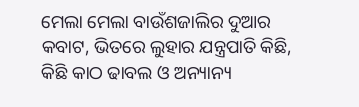ମେଲା ମେଲା ବାଉଁଶଜାଲିର ଦୁଆର କବାଟ, ଭିତରେ ଲୁହାର ଯନ୍ତ୍ରପାତି କିଛି, କିଛି କାଠ ଢାବଲ ଓ ଅନ୍ୟାନ୍ୟ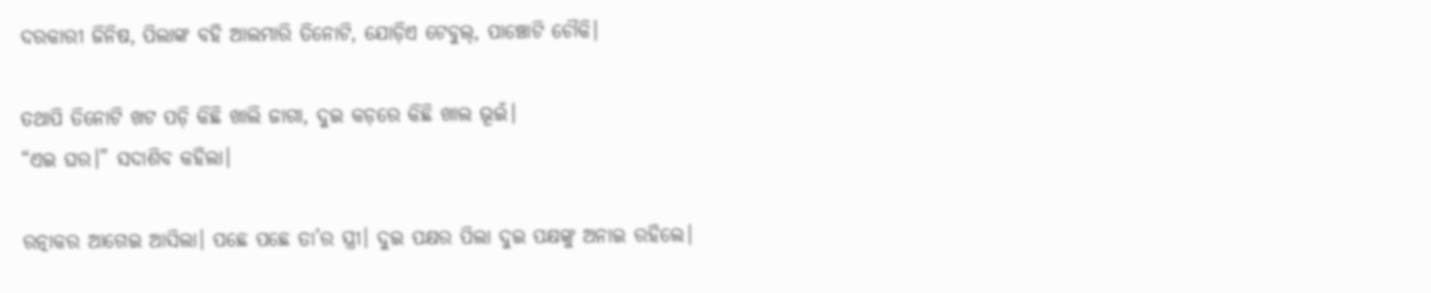ଦରକାରୀ ଜିନିଷ, ପିଲାଙ୍କ ବହି ଆଲମାରି ତିନୋଟି, ଯୋଡ଼ିଏ ଟେବୁଲ୍‌, ପାଞ୍ଚୋଟି ଚୌକି।

ତଥାପି ତିନୋଟି ଖଟ ପଡ଼ି କିଛି ଖାଲି ଜାଗା, ଦୁଇ କଡ଼ରେ କିଛି ଖାଲ ଭୂଇଁ।
“ଏଇ ଘର।” ସଦାଶିବ କହିଲା।

ରତ୍ନାକର ଆଗେଇ ଆସିଲା। ପଛେ ପଛେ ତା’ର ସ୍ତ୍ରୀ। ଦୁଇ ପକ୍ଷର ପିଲା ଦୁଇ ପକ୍ଷଙ୍କୁ ଅନାଇ ରହିଲେ।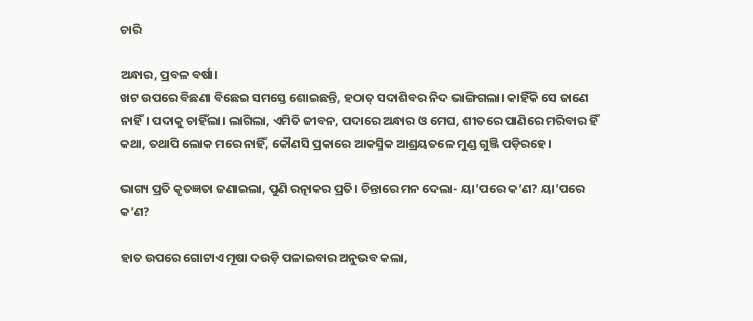ଚାରି

ଅନ୍ଧାର, ପ୍ରବଳ ବର୍ଷା।
ଖଟ ଉପରେ ବିଛଣା ବିଛେଇ ସମସ୍ତେ ଶୋଇଛନ୍ତି, ହଠାତ୍‌ ସଦାଶିବର ନିଦ ଭାଙ୍ଗିଗଲା। କାହିଁକି ସେ ଜାଣେ ନାହିଁ। ପଦାକୁ ଚାହିଁଲା। ଲାଗିଲା, ଏମିତି ଜୀବନ, ପଦାରେ ଅନ୍ଧାର ଓ ମେଘ, ଶୀତରେ ପାଣିରେ ମରିବାର ହିଁ କଥା, ତଥାପି ଲୋକ ମରେ ନାହିଁ, କୌଣସି ପ୍ରକାରେ ଆକସ୍ମିକ ଆଶ୍ରୟତଳେ ମୁଣ୍ଡ ଗୁଞ୍ଜି ପଡ଼ିରହେ।

ଭାଗ୍ୟ ପ୍ରତି କୃତଜ୍ଞତା ଜଣାଇଲା, ପୁଣି ରତ୍ନାକର ପ୍ରତି। ଚିନ୍ତାରେ ମନ ଦେଲା- ୟା’ପରେ କ’ଣ? ୟା’ପରେ କ’ଣ?

ହାତ ଉପରେ ଗୋଟାଏ ମୂଷା ଦଉଡ଼ି ପଳାଇବାର ଅନୁଭବ କଲା,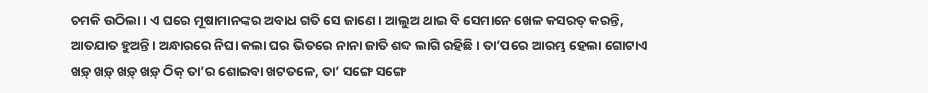ଚମକି ଉଠିଲା। ଏ ଘରେ ମୂଷାମାନଙ୍କର ଅବାଧ ଗତି ସେ ଜାଣେ। ଆଲୁଅ ଥାଇ ବି ସେମାନେ ଖେଳ କସରତ୍‌ କରନ୍ତି, ଆତଯାତ ହୁଅନ୍ତି। ଅନ୍ଧାରରେ ନିଘା କଲା ଘର ଭିତରେ ନାନା ଜାତି ଶବ୍ଦ ଲାଗି ରହିଛି। ତା’ପରେ ଆରମ୍ଭ ହେଲା ଗୋଟାଏ ଖଡ଼୍‌ ଖଡ଼୍‌ ଖଡ଼୍‌ ଖଡ଼୍‌ ଠିକ୍‌ ତା’ର ଶୋଇବା ଖଟତଳେ, ତା’ ସଙ୍ଗେ ସଙ୍ଗେ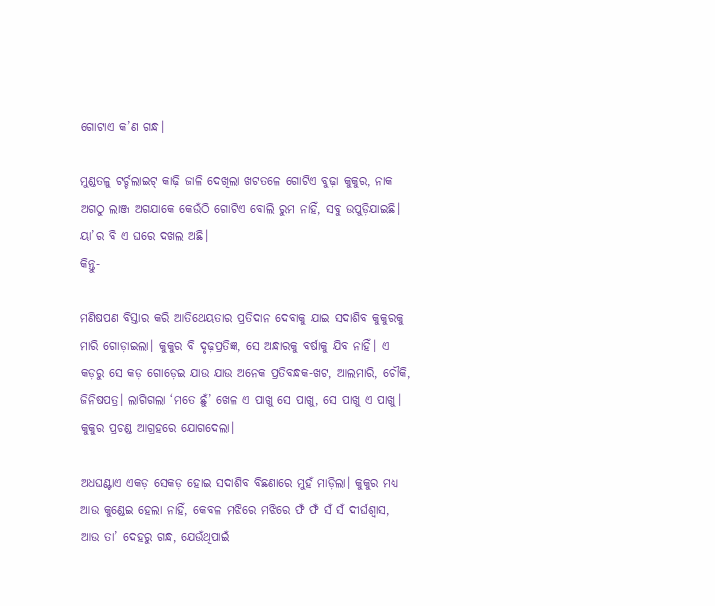ଗୋଟାଏ କ’ଣ ଗନ୍ଧ।

ମୁଣ୍ଡତଳୁ ଟର୍ଚ୍ଚଲାଇଟ୍‌ କାଢ଼ି ଜାଳି ଦେଖିଲା ଖଟତଳେ ଗୋଟିଏ ବୁଢ଼ା କୁକୁର, ନାକ ଅଗଠୁ ଲାଞ୍ଜ ଅଗଯାକେ କେଉଁଠି ଗୋଟିଏ ବୋଲି ରୁମ ନାହିଁ, ସବୁ ଉପୁଡ଼ିଯାଇଛି। ୟା’ର ବି ଏ ଘରେ ଦଖଲ ଅଛି।
କିନ୍ତୁ-

ମଣିଷପଣ ବିସ୍ତାର କରି ଆତିଥେୟତାର ପ୍ରତିଦାନ ଦେବାକୁ ଯାଇ ସଦାଶିବ କୁକୁରକୁ ମାରି ଗୋଡ଼ାଇଲା। କୁକୁର ବି ଦୃଢ଼ପ୍ରତିଜ୍ଞ, ସେ ଅନ୍ଧାରକୁ ବର୍ଷାକୁ ଯିବ ନାହିଁ। ଏ କଡ଼ରୁ ସେ କଡ଼ ଗୋଡ଼େଇ ଯାଉ ଯାଉ ଅନେକ ପ୍ରତିବନ୍ଧକ-ଖଟ, ଆଲମାରି, ଚୌକି, ଜିନିଷପତ୍ର। ଲାଗିଗଲା ‘ମତେ ଛୁଁ’ ଖେଳ ଏ ପାଖୁ ସେ ପାଖୁ, ସେ ପାଖୁ ଏ ପାଖୁ। କୁକୁର ପ୍ରଚଣ୍ଡ ଆଗ୍ରହରେ ଯୋଗଦେଲା।

ଅଧଘଣ୍ଟାଏ ଏକଡ଼ ସେକଡ଼ ହୋଇ ସଦାଶିବ ବିଛଣାରେ ମୁହଁ ମାଡ଼ିଲା। କୁକୁର ମଧ୍ୟ ଆଉ କୁଣ୍ଡେଇ ହେଲା ନାହିଁ, କେବଳ ମଝିରେ ମଝିରେ ଫଁ ଫଁ ସଁ ସଁ ଦୀର୍ଘଶ୍ୱାସ, ଆଉ ତା’ ଦେହରୁ ଗନ୍ଧ, ଯେଉଁଥିପାଇଁ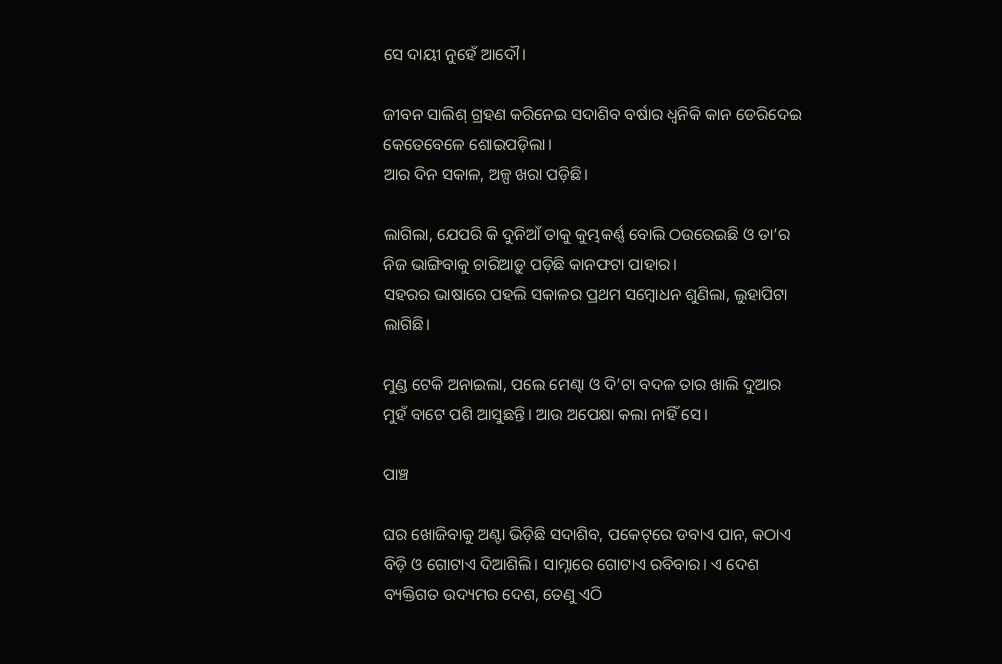ସେ ଦାୟୀ ନୁହେଁ ଆଦୌ।

ଜୀବନ ସାଲିଶ୍‌ ଗ୍ରହଣ କରିନେଇ ସଦାଶିବ ବର୍ଷାର ଧ୍ୱନିକି କାନ ଡେରିଦେଇ କେତେବେଳେ ଶୋଇପଡ଼ିଲା।
ଆର ଦିନ ସକାଳ, ଅଳ୍ପ ଖରା ପଡ଼ିଛି।

ଲାଗିଲା, ଯେପରି କି ଦୁନିଆଁ ତାକୁ କୁମ୍ଭକର୍ଣ୍ଣ ବୋଲି ଠଉରେଇଛି ଓ ତା’ର ନିଜ ଭାଙ୍ଗିବାକୁ ଚାରିଆଡ଼ୁ ପଡ଼ିଛି କାନଫଟା ପାହାର।
ସହରର ଭାଷାରେ ପହଲି ସକାଳର ପ୍ରଥମ ସମ୍ବୋଧନ ଶୁଣିଲା, ଲୁହାପିଟା ଲାଗିଛି।

ମୁଣ୍ଡ ଟେକି ଅନାଇଲା, ପଲେ ମେଣ୍ଢା ଓ ଦି’ଟା ବଦଳ ତାର ଖାଲି ଦୁଆର ମୁହଁ ବାଟେ ପଶି ଆସୁଛନ୍ତି। ଆଉ ଅପେକ୍ଷା କଲା ନାହିଁ ସେ।

ପାଞ୍ଚ

ଘର ଖୋଜିବାକୁ ଅଣ୍ଟା ଭିଡ଼ିଛି ସଦାଶିବ, ପକେଟ୍‌ରେ ଡବାଏ ପାନ, କଠାଏ ବିଡ଼ି ଓ ଗୋଟାଏ ଦିଆଶିଲି। ସାମ୍ନାରେ ଗୋଟାଏ ରବିବାର। ଏ ଦେଶ ବ୍ୟକ୍ତିଗତ ଉଦ୍ୟମର ଦେଶ, ତେଣୁ ଏଠି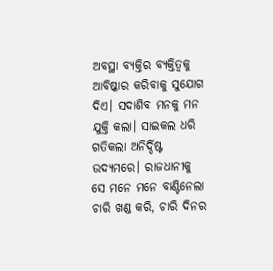ଅବସ୍ଥା ବ୍ୟକ୍ତିର ବ୍ୟକ୍ତିତ୍ୱକୁ ଆବିଷ୍କାର କରିବାକୁ ସୁଯୋଗ ଦିଏ। ସଦାଶିବ ମନକୁ ମନ ଯୁକ୍ତି କଲା। ସାଇକଲ ଧରି ଗତିକଲା ଅନିର୍ଦ୍ଦିଷ୍ଟ ଉଦ୍ୟମରେ। ରାଜଧାନୀକୁ ସେ ମନେ ମନେ ବାଣ୍ଟିନେଲା ଚାରି ଖଣ୍ଡ କରି, ଚାରି ଦିନର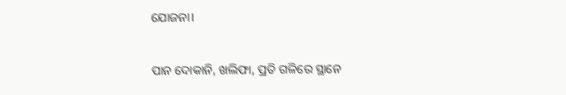ଯୋଜନା।

ପାନ ଦୋକାନି, ଖଲିଫା, ପ୍ରତି ଗଳିରେ ସ୍ଥାନେ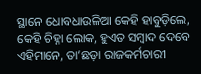ସ୍ଥାନେ ଧୋବଧାଉଳିଆ କେହି ହାବୁଡ଼ିଲେ, କେହି ଚିହ୍ନା ଲୋକ, ହୁଏତ ସମ୍ବାଦ ଦେବେ ଏହିମାନେ, ତା’ଛଡ଼ା ରାଜକର୍ମଚାରୀ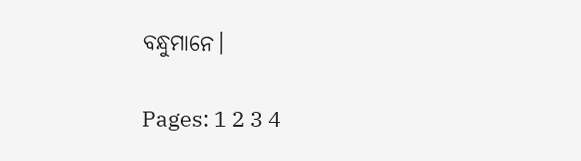ବନ୍ଧୁମାନେ।

Pages: 1 2 3 4